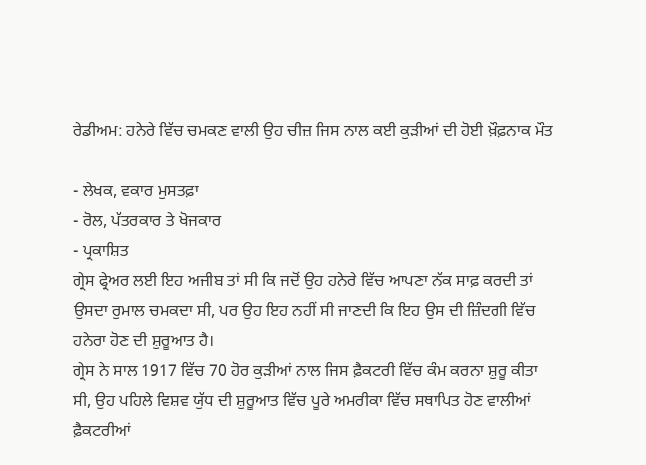ਰੇਡੀਅਮ: ਹਨੇਰੇ ਵਿੱਚ ਚਮਕਣ ਵਾਲੀ ਉਹ ਚੀਜ਼ ਜਿਸ ਨਾਲ ਕਈ ਕੁੜੀਆਂ ਦੀ ਹੋਈ ਖ਼ੌਫ਼ਨਾਕ ਮੌਤ

- ਲੇਖਕ, ਵਕਾਰ ਮੁਸਤਫ਼ਾ
- ਰੋਲ, ਪੱਤਰਕਾਰ ਤੇ ਖੋਜਕਾਰ
- ਪ੍ਰਕਾਸ਼ਿਤ
ਗ੍ਰੇਸ ਫ੍ਰੇਅਰ ਲਈ ਇਹ ਅਜੀਬ ਤਾਂ ਸੀ ਕਿ ਜਦੋਂ ਉਹ ਹਨੇਰੇ ਵਿੱਚ ਆਪਣਾ ਨੱਕ ਸਾਫ਼ ਕਰਦੀ ਤਾਂ ਉਸਦਾ ਰੁਮਾਲ ਚਮਕਦਾ ਸੀ, ਪਰ ਉਹ ਇਹ ਨਹੀਂ ਸੀ ਜਾਣਦੀ ਕਿ ਇਹ ਉਸ ਦੀ ਜ਼ਿੰਦਗੀ ਵਿੱਚ ਹਨੇਰਾ ਹੋਣ ਦੀ ਸ਼ੁਰੂਆਤ ਹੈ।
ਗ੍ਰੇਸ ਨੇ ਸਾਲ 1917 ਵਿੱਚ 70 ਹੋਰ ਕੁੜੀਆਂ ਨਾਲ ਜਿਸ ਫ਼ੈਕਟਰੀ ਵਿੱਚ ਕੰਮ ਕਰਨਾ ਸ਼ੁਰੂ ਕੀਤਾ ਸੀ, ਉਹ ਪਹਿਲੇ ਵਿਸ਼ਵ ਯੁੱਧ ਦੀ ਸ਼ੁਰੂਆਤ ਵਿੱਚ ਪੂਰੇ ਅਮਰੀਕਾ ਵਿੱਚ ਸਥਾਪਿਤ ਹੋਣ ਵਾਲੀਆਂ ਫ਼ੈਕਟਰੀਆਂ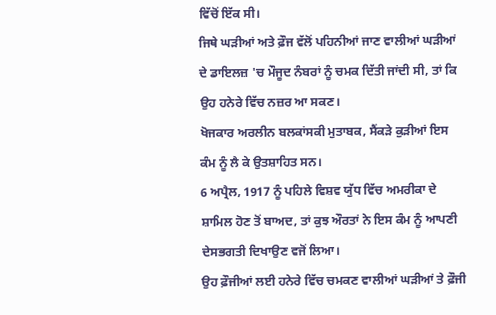ਵਿੱਚੋਂ ਇੱਕ ਸੀ।
ਜਿਥੇ ਘੜੀਆਂ ਅਤੇ ਫ਼ੌਜ ਵੱਲੋਂ ਪਹਿਨੀਆਂ ਜਾਣ ਵਾਲੀਆਂ ਘੜੀਆਂ ਦੇ ਡਾਇਲਜ਼ 'ਚ ਮੌਜੂਦ ਨੰਬਰਾਂ ਨੂੰ ਚਮਕ ਦਿੱਤੀ ਜਾਂਦੀ ਸੀ, ਤਾਂ ਕਿ ਉਹ ਹਨੇਰੇ ਵਿੱਚ ਨਜ਼ਰ ਆ ਸਕਣ।
ਖੋਜਕਾਰ ਅਰਲੀਨ ਬਲਕਾਂਸਕੀ ਮੁਤਾਬਕ, ਸੈਂਕੜੇ ਕੁੜੀਆਂ ਇਸ ਕੰਮ ਨੂੰ ਲੈ ਕੇ ਉਤਸ਼ਾਹਿਤ ਸਨ।
6 ਅਪ੍ਰੈਲ, 1917 ਨੂੰ ਪਹਿਲੇ ਵਿਸ਼ਵ ਯੁੱਧ ਵਿੱਚ ਅਮਰੀਕਾ ਦੇ ਸ਼ਾਮਿਲ ਹੋਣ ਤੋਂ ਬਾਅਦ, ਤਾਂ ਕੁਝ ਔਰਤਾਂ ਨੇ ਇਸ ਕੰਮ ਨੂੰ ਆਪਣੀ ਦੇਸਭਗਤੀ ਦਿਖਾਉਣ ਵਜੋਂ ਲਿਆ।
ਉਹ ਫ਼ੌਜੀਆਂ ਲਈ ਹਨੇਰੇ ਵਿੱਚ ਚਮਕਣ ਵਾਲੀਆਂ ਘੜੀਆਂ ਤੇ ਫ਼ੌਜੀ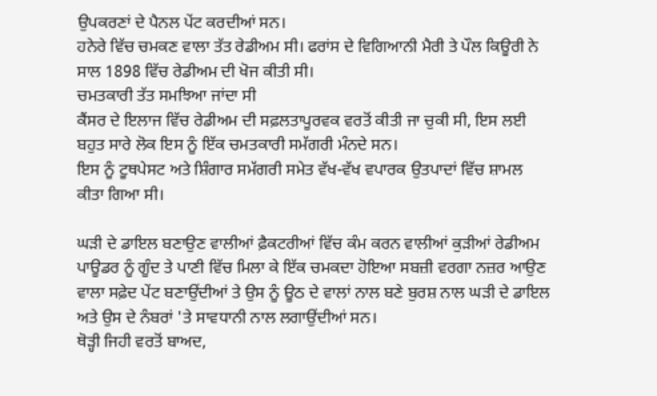ਉਪਕਰਣਾਂ ਦੇ ਪੈਨਲ ਪੇਂਟ ਕਰਦੀਆਂ ਸਨ।
ਹਨੇਰੇ ਵਿੱਚ ਚਮਕਣ ਵਾਲਾ ਤੱਤ ਰੇਡੀਅਮ ਸੀ। ਫਰਾਂਸ ਦੇ ਵਿਗਿਆਨੀ ਮੈਰੀ ਤੇ ਪੌਲ ਕਿਊਰੀ ਨੇ ਸਾਲ 1898 ਵਿੱਚ ਰੇਡੀਅਮ ਦੀ ਖੋਜ ਕੀਤੀ ਸੀ।
ਚਮਤਕਾਰੀ ਤੱਤ ਸਮਝਿਆ ਜਾਂਦਾ ਸੀ
ਕੈਂਸਰ ਦੇ ਇਲਾਜ ਵਿੱਚ ਰੇਡੀਅਮ ਦੀ ਸਫ਼ਲਤਾਪੂਰਵਕ ਵਰਤੋਂ ਕੀਤੀ ਜਾ ਚੁਕੀ ਸੀ, ਇਸ ਲਈ ਬਹੁਤ ਸਾਰੇ ਲੋਕ ਇਸ ਨੂੰ ਇੱਕ ਚਮਤਕਾਰੀ ਸਮੱਗਰੀ ਮੰਨਦੇ ਸਨ।
ਇਸ ਨੂੰ ਟੂਥਪੇਸਟ ਅਤੇ ਸ਼ਿੰਗਾਰ ਸਮੱਗਰੀ ਸਮੇਤ ਵੱਖ-ਵੱਖ ਵਪਾਰਕ ਉਤਪਾਦਾਂ ਵਿੱਚ ਸ਼ਾਮਲ ਕੀਤਾ ਗਿਆ ਸੀ।

ਘੜੀ ਦੇ ਡਾਇਲ ਬਣਾਉਣ ਵਾਲੀਆਂ ਫ਼ੈਕਟਰੀਆਂ ਵਿੱਚ ਕੰਮ ਕਰਨ ਵਾਲੀਆਂ ਕੁੜੀਆਂ ਰੇਡੀਅਮ ਪਾਊਡਰ ਨੂੰ ਗੂੰਦ ਤੇ ਪਾਣੀ ਵਿੱਚ ਮਿਲਾ ਕੇ ਇੱਕ ਚਮਕਦਾ ਹੋਇਆ ਸਬਜ਼ੀ ਵਰਗਾ ਨਜ਼ਰ ਆਉਣ ਵਾਲਾ ਸਫ਼ੇਦ ਪੇਂਟ ਬਣਾਉਂਦੀਆਂ ਤੇ ਉਸ ਨੂੰ ਊਠ ਦੇ ਵਾਲਾਂ ਨਾਲ ਬਣੇ ਬੁਰਸ਼ ਨਾਲ ਘੜੀ ਦੇ ਡਾਇਲ ਅਤੇ ਉਸ ਦੇ ਨੰਬਰਾਂ 'ਤੇ ਸਾਵਧਾਨੀ ਨਾਲ ਲਗਾਉਂਦੀਆਂ ਸਨ।
ਥੋੜ੍ਹੀ ਜਿਹੀ ਵਰਤੋਂ ਬਾਅਦ,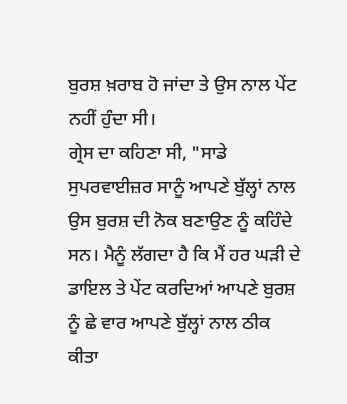ਬੁਰਸ਼ ਖ਼ਰਾਬ ਹੋ ਜਾਂਦਾ ਤੇ ਉਸ ਨਾਲ ਪੇਂਟ ਨਹੀਂ ਹੁੰਦਾ ਸੀ।
ਗ੍ਰੇਸ ਦਾ ਕਹਿਣਾ ਸੀ, "ਸਾਡੇ ਸੁਪਰਵਾਈਜ਼ਰ ਸਾਨੂੰ ਆਪਣੇ ਬੁੱਲ੍ਹਾਂ ਨਾਲ ਉਸ ਬੁਰਸ਼ ਦੀ ਨੋਕ ਬਣਾਉਣ ਨੂੰ ਕਹਿੰਦੇ ਸਨ। ਮੈਨੂੰ ਲੱਗਦਾ ਹੈ ਕਿ ਮੈਂ ਹਰ ਘੜੀ ਦੇ ਡਾਇਲ ਤੇ ਪੇਂਟ ਕਰਦਿਆਂ ਆਪਣੇ ਬੁਰਸ਼ ਨੂੰ ਛੇ ਵਾਰ ਆਪਣੇ ਬੁੱਲ੍ਹਾਂ ਨਾਲ ਠੀਕ ਕੀਤਾ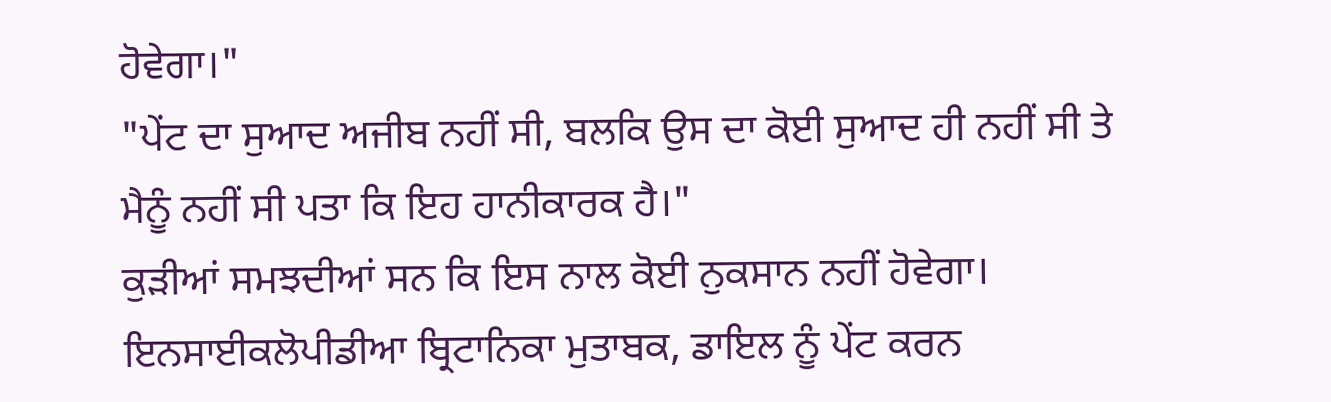ਹੋਵੇਗਾ।"
"ਪੇਂਟ ਦਾ ਸੁਆਦ ਅਜੀਬ ਨਹੀਂ ਸੀ, ਬਲਕਿ ਉਸ ਦਾ ਕੋਈ ਸੁਆਦ ਹੀ ਨਹੀਂ ਸੀ ਤੇ ਮੈਨੂੰ ਨਹੀਂ ਸੀ ਪਤਾ ਕਿ ਇਹ ਹਾਨੀਕਾਰਕ ਹੈ।"
ਕੁੜੀਆਂ ਸਮਝਦੀਆਂ ਸਨ ਕਿ ਇਸ ਨਾਲ ਕੋਈ ਨੁਕਸਾਨ ਨਹੀਂ ਹੋਵੇਗਾ।
ਇਨਸਾਈਕਲੋਪੀਡੀਆ ਬ੍ਰਿਟਾਨਿਕਾ ਮੁਤਾਬਕ, ਡਾਇਲ ਨੂੰ ਪੇਂਟ ਕਰਨ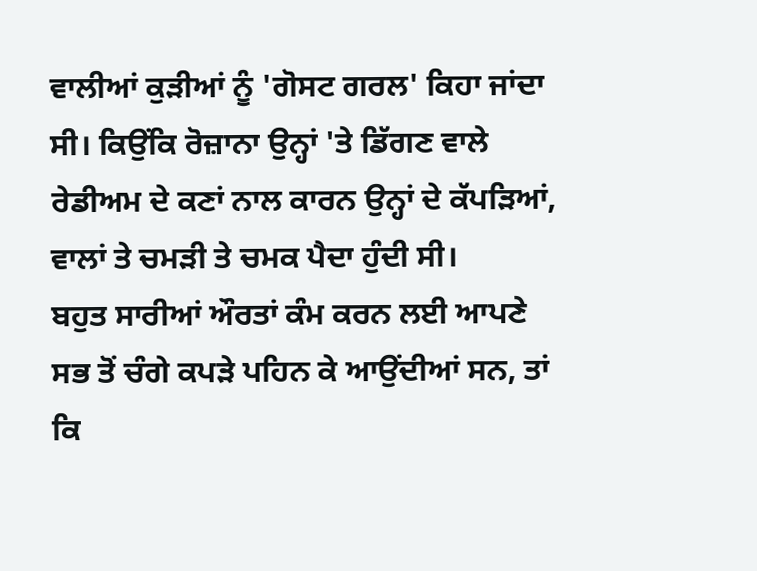ਵਾਲੀਆਂ ਕੁੜੀਆਂ ਨੂੰ 'ਗੋਸਟ ਗਰਲ' ਕਿਹਾ ਜਾਂਦਾ ਸੀ। ਕਿਉਂਕਿ ਰੋਜ਼ਾਨਾ ਉਨ੍ਹਾਂ 'ਤੇ ਡਿੱਗਣ ਵਾਲੇ ਰੇਡੀਅਮ ਦੇ ਕਣਾਂ ਨਾਲ ਕਾਰਨ ਉਨ੍ਹਾਂ ਦੇ ਕੱਪੜਿਆਂ, ਵਾਲਾਂ ਤੇ ਚਮੜੀ ਤੇ ਚਮਕ ਪੈਦਾ ਹੁੰਦੀ ਸੀ।
ਬਹੁਤ ਸਾਰੀਆਂ ਔਰਤਾਂ ਕੰਮ ਕਰਨ ਲਈ ਆਪਣੇ ਸਭ ਤੋਂ ਚੰਗੇ ਕਪੜੇ ਪਹਿਨ ਕੇ ਆਉਂਦੀਆਂ ਸਨ, ਤਾਂ ਕਿ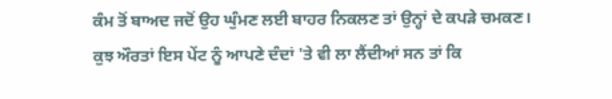ਕੰਮ ਤੋਂ ਬਾਅਦ ਜਦੋਂ ਉਹ ਘੁੰਮਣ ਲਈ ਬਾਹਰ ਨਿਕਲਣ ਤਾਂ ਉਨ੍ਹਾਂ ਦੇ ਕਪੜੇ ਚਮਕਣ।
ਕੁਝ ਔਰਤਾਂ ਇਸ ਪੇਂਟ ਨੂੰ ਆਪਣੇ ਦੰਦਾਂ 'ਤੇ ਵੀ ਲਾ ਲੈਂਦੀਆਂ ਸਨ ਤਾਂ ਕਿ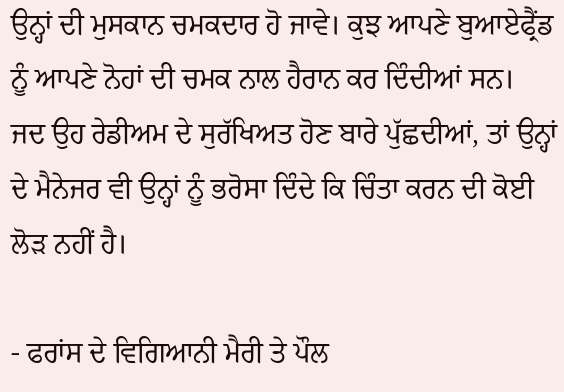ਉਨ੍ਹਾਂ ਦੀ ਮੁਸਕਾਨ ਚਮਕਦਾਰ ਹੋ ਜਾਵੇ। ਕੁਝ ਆਪਣੇ ਬੁਆਏਫ੍ਰੈਂਡ ਨੂੰ ਆਪਣੇ ਨੋਹਾਂ ਦੀ ਚਮਕ ਨਾਲ ਹੈਰਾਨ ਕਰ ਦਿੰਦੀਆਂ ਸਨ।
ਜਦ ਉਹ ਰੇਡੀਅਮ ਦੇ ਸੁਰੱਖਿਅਤ ਹੋਣ ਬਾਰੇ ਪੁੱਛਦੀਆਂ, ਤਾਂ ਉਨ੍ਹਾਂ ਦੇ ਮੈਨੇਜਰ ਵੀ ਉਨ੍ਹਾਂ ਨੂੰ ਭਰੋਸਾ ਦਿੰਦੇ ਕਿ ਚਿੰਤਾ ਕਰਨ ਦੀ ਕੋਈ ਲੋੜ ਨਹੀਂ ਹੈ।

- ਫਰਾਂਸ ਦੇ ਵਿਗਿਆਨੀ ਮੈਰੀ ਤੇ ਪੌਲ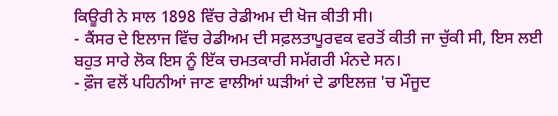ਕਿਊਰੀ ਨੇ ਸਾਲ 1898 ਵਿੱਚ ਰੇਡੀਅਮ ਦੀ ਖੋਜ ਕੀਤੀ ਸੀ।
- ਕੈਂਸਰ ਦੇ ਇਲਾਜ ਵਿੱਚ ਰੇਡੀਅਮ ਦੀ ਸਫ਼ਲਤਾਪੂਰਵਕ ਵਰਤੋਂ ਕੀਤੀ ਜਾ ਚੁੱਕੀ ਸੀ, ਇਸ ਲਈ ਬਹੁਤ ਸਾਰੇ ਲੋਕ ਇਸ ਨੂੰ ਇੱਕ ਚਮਤਕਾਰੀ ਸਮੱਗਰੀ ਮੰਨਦੇ ਸਨ।
- ਫ਼ੌਜ ਵਲੋਂ ਪਹਿਨੀਆਂ ਜਾਣ ਵਾਲੀਆਂ ਘੜੀਆਂ ਦੇ ਡਾਇਲਜ਼ 'ਚ ਮੌਜੂਦ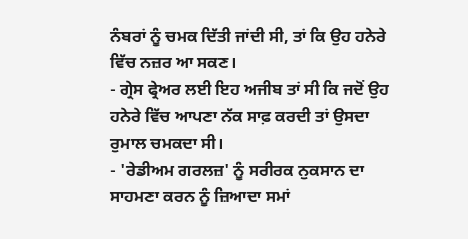ਨੰਬਰਾਂ ਨੂੰ ਚਮਕ ਦਿੱਤੀ ਜਾਂਦੀ ਸੀ, ਤਾਂ ਕਿ ਉਹ ਹਨੇਰੇ ਵਿੱਚ ਨਜ਼ਰ ਆ ਸਕਣ।
- ਗ੍ਰੇਸ ਫ੍ਰੇਅਰ ਲਈ ਇਹ ਅਜੀਬ ਤਾਂ ਸੀ ਕਿ ਜਦੋਂ ਉਹ ਹਨੇਰੇ ਵਿੱਚ ਆਪਣਾ ਨੱਕ ਸਾਫ਼ ਕਰਦੀ ਤਾਂ ਉਸਦਾ ਰੁਮਾਲ ਚਮਕਦਾ ਸੀ।
- 'ਰੇਡੀਅਮ ਗਰਲਜ਼' ਨੂੰ ਸਰੀਰਕ ਨੁਕਸਾਨ ਦਾ ਸਾਹਮਣਾ ਕਰਨ ਨੂੰ ਜ਼ਿਆਦਾ ਸਮਾਂ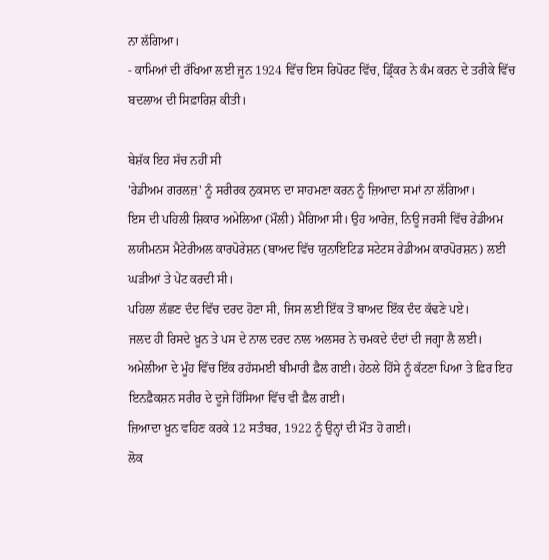ਨਾ ਲੱਗਿਆ।
- ਕਾਮਿਆਂ ਦੀ ਰੱਖਿਆ ਲਈ ਜੂਨ 1924 ਵਿੱਚ ਇਸ ਰਿਪੋਰਟ ਵਿੱਚ, ਡ੍ਰਿੰਕਰ ਨੇ ਕੰਮ ਕਰਨ ਦੇ ਤਰੀਕੇ ਵਿੱਚ ਬਦਲਾਅ ਦੀ ਸਿਫ਼ਾਰਿਸ਼ ਕੀਤੀ।

ਬੇਸ਼ੱਕ ਇਹ ਸੱਚ ਨਹੀਂ ਸੀ
'ਰੇਡੀਅਮ ਗਰਲਜ਼' ਨੂੰ ਸਰੀਰਕ ਨੁਕਸਾਨ ਦਾ ਸਾਹਮਣਾ ਕਰਨ ਨੂੰ ਜ਼ਿਆਦਾ ਸਮਾਂ ਨਾ ਲੱਗਿਆ।
ਇਸ ਦੀ ਪਹਿਲੀ ਸ਼ਿਕਾਰ ਅਮੇਲਿਆ (ਮੌਲੀ) ਮੈਗਿਆ ਸੀ। ਉਹ ਆਰੇਜ਼, ਨਿਊ ਜਰਸੀ ਵਿੱਚ ਰੇਡੀਅਮ ਲਯੀਮਨਸ ਮੈਟੇਰੀਅਲ ਕਾਰਪੋਰੇਸ਼ਨ (ਬਾਅਦ ਵਿੱਚ ਯੁਨਾਇਟਿਡ ਸਟੇਟਸ ਰੇਡੀਅਮ ਕਾਰਪੋਰਸ਼ਨ) ਲਈ ਘੜੀਆਂ ਤੇ ਪੇਂਟ ਕਰਦੀ ਸੀ।
ਪਹਿਲਾ ਲੱਛਣ ਦੰਦ ਵਿੱਚ ਦਰਦ ਹੋਣਾ ਸੀ, ਜਿਸ ਲਈ ਇੱਕ ਤੋਂ ਬਾਅਦ ਇੱਕ ਦੰਦ ਕੱਢਣੇ ਪਏ।
ਜਲਦ ਹੀ ਰਿਸਦੇ ਖ਼ੂਨ ਤੇ ਪਸ ਦੇ ਨਾਲ ਦਰਦ ਨਾਲ ਅਲਸਰ ਨੇ ਚਮਕਦੇ ਦੰਦਾਂ ਦੀ ਜਗ੍ਹਾ ਲੈ ਲਈ।
ਅਮੇਲੀਆ ਦੇ ਮੂੰਹ ਵਿੱਚ ਇੱਕ ਰਹੱਸਮਈ ਬੀਮਾਰੀ ਫ਼ੈਲ ਗਈ। ਹੇਠਲੇ ਹਿੱਸੇ ਨੂੰ ਕੱਟਣਾ ਪਿਆ ਤੇ ਫ਼ਿਰ ਇਹ ਇਨਫ਼ੈਕਸ਼ਨ ਸਰੀਰ ਦੇ ਦੂਜੇ ਹਿੱਸਿਆ ਵਿੱਚ ਵੀ ਫ਼ੈਲ ਗਈ।
ਜ਼ਿਆਦਾ ਖ਼ੂਨ ਵਹਿਣ ਕਰਕੇ 12 ਸਤੰਬਰ, 1922 ਨੂੰ ਉਨ੍ਹਾਂ ਦੀ ਮੌਤ ਹੋ ਗਈ।
ਲੋਕ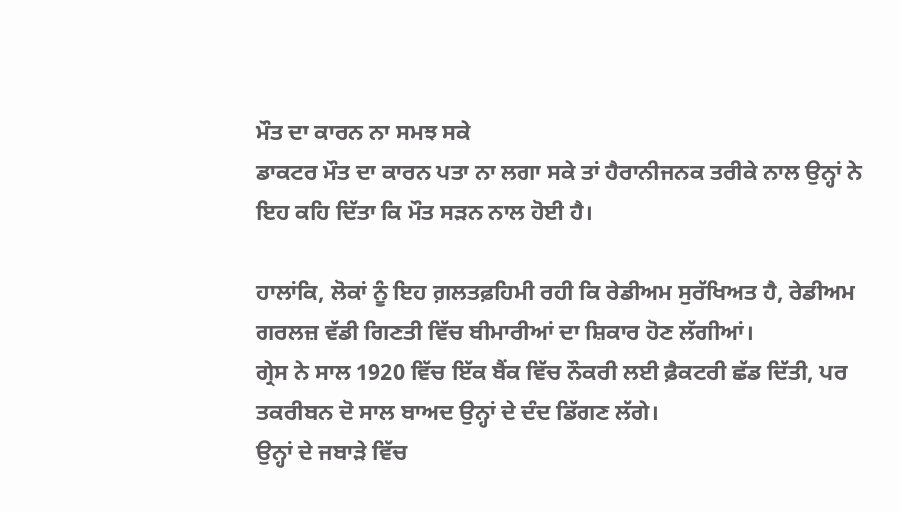ਮੌਤ ਦਾ ਕਾਰਨ ਨਾ ਸਮਝ ਸਕੇ
ਡਾਕਟਰ ਮੌਤ ਦਾ ਕਾਰਨ ਪਤਾ ਨਾ ਲਗਾ ਸਕੇ ਤਾਂ ਹੈਰਾਨੀਜਨਕ ਤਰੀਕੇ ਨਾਲ ਉਨ੍ਹਾਂ ਨੇ ਇਹ ਕਹਿ ਦਿੱਤਾ ਕਿ ਮੌਤ ਸੜਨ ਨਾਲ ਹੋਈ ਹੈ।

ਹਾਲਾਂਕਿ, ਲੋਕਾਂ ਨੂੰ ਇਹ ਗ਼ਲਤਫ਼ਹਿਮੀ ਰਹੀ ਕਿ ਰੇਡੀਅਮ ਸੁਰੱਖਿਅਤ ਹੈ, ਰੇਡੀਅਮ ਗਰਲਜ਼ ਵੱਡੀ ਗਿਣਤੀ ਵਿੱਚ ਬੀਮਾਰੀਆਂ ਦਾ ਸ਼ਿਕਾਰ ਹੋਣ ਲੱਗੀਆਂ।
ਗ੍ਰੇਸ ਨੇ ਸਾਲ 1920 ਵਿੱਚ ਇੱਕ ਬੈਂਕ ਵਿੱਚ ਨੌਕਰੀ ਲਈ ਫ਼ੈਕਟਰੀ ਛੱਡ ਦਿੱਤੀ, ਪਰ ਤਕਰੀਬਨ ਦੋ ਸਾਲ ਬਾਅਦ ਉਨ੍ਹਾਂ ਦੇ ਦੰਦ ਡਿੱਗਣ ਲੱਗੇ।
ਉਨ੍ਹਾਂ ਦੇ ਜਬਾੜੇ ਵਿੱਚ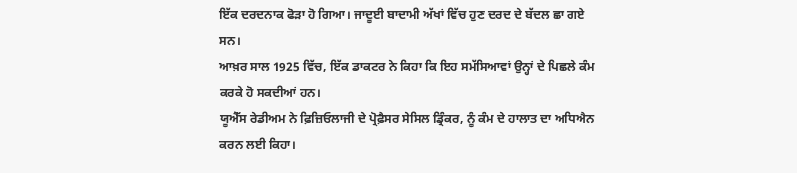ਇੱਕ ਦਰਦਨਾਕ ਫੋੜਾ ਹੋ ਗਿਆ। ਜਾਦੂਈ ਬਾਦਾਮੀ ਅੱਖਾਂ ਵਿੱਚ ਹੁਣ ਦਰਦ ਦੇ ਬੱਦਲ ਛਾ ਗਏ ਸਨ।
ਆਖ਼ਰ ਸਾਲ 1925 ਵਿੱਚ, ਇੱਕ ਡਾਕਟਰ ਨੇ ਕਿਹਾ ਕਿ ਇਹ ਸਮੱਸਿਆਵਾਂ ਉਨ੍ਹਾਂ ਦੇ ਪਿਛਲੇ ਕੰਮ ਕਰਕੇ ਹੋ ਸਕਦੀਆਂ ਹਨ।
ਯੂਐੱਸ ਰੇਡੀਅਮ ਨੇ ਫ਼ਿਜ਼ਿਓਲਾਜੀ ਦੇ ਪ੍ਰੋਫ਼ੈਸਰ ਸੇਸਿਲ ਡ੍ਰਿੰਕਰ, ਨੂੰ ਕੰਮ ਦੇ ਹਾਲਾਤ ਦਾ ਅਧਿਐਨ ਕਰਨ ਲਈ ਕਿਹਾ।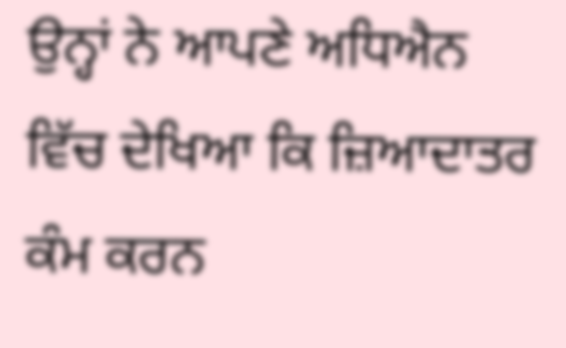ਉਨ੍ਹਾਂ ਨੇ ਆਪਣੇ ਅਧਿਐਨ ਵਿੱਚ ਦੇਖਿਆ ਕਿ ਜ਼ਿਆਦਾਤਰ ਕੰਮ ਕਰਨ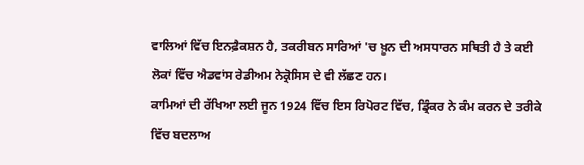ਵਾਲਿਆਂ ਵਿੱਚ ਇਨਫ਼ੈਕਸ਼ਨ ਹੈ, ਤਕਰੀਬਨ ਸਾਰਿਆਂ 'ਚ ਖ਼ੂਨ ਦੀ ਅਸਧਾਰਨ ਸਥਿਤੀ ਹੈ ਤੇ ਕਈ ਲੋਕਾਂ ਵਿੱਚ ਐਡਵਾਂਸ ਰੇਡੀਅਮ ਨੇਕ੍ਰੋਸਿਸ ਦੇ ਵੀ ਲੱਛਣ ਹਨ।
ਕਾਮਿਆਂ ਦੀ ਰੱਖਿਆ ਲਈ ਜੂਨ 1924 ਵਿੱਚ ਇਸ ਰਿਪੋਰਟ ਵਿੱਚ, ਡ੍ਰਿੰਕਰ ਨੇ ਕੰਮ ਕਰਨ ਦੇ ਤਰੀਕੇ ਵਿੱਚ ਬਦਲਾਅ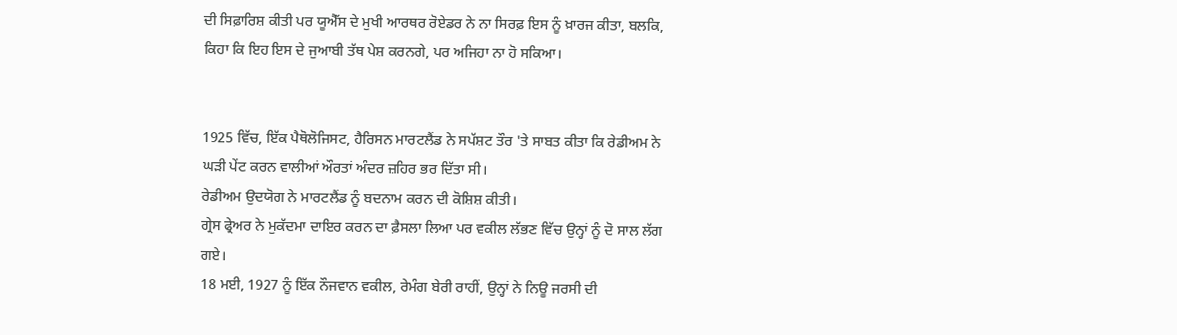ਦੀ ਸਿਫ਼ਾਰਿਸ਼ ਕੀਤੀ ਪਰ ਯੂਐੱਸ ਦੇ ਮੁਖੀ ਆਰਥਰ ਰੋਏਡਰ ਨੇ ਨਾ ਸਿਰਫ਼ ਇਸ ਨੂੰ ਖ਼ਾਰਜ ਕੀਤਾ, ਬਲਕਿ, ਕਿਹਾ ਕਿ ਇਹ ਇਸ ਦੇ ਜੁਆਬੀ ਤੱਥ ਪੇਸ਼ ਕਰਨਗੇ, ਪਰ ਅਜਿਹਾ ਨਾ ਹੋ ਸਕਿਆ।


1925 ਵਿੱਚ, ਇੱਕ ਪੈਥੋਲੋਜਿਸਟ, ਹੈਰਿਸਨ ਮਾਰਟਲੈਂਡ ਨੇ ਸਪੱਸ਼ਟ ਤੌਰ 'ਤੇ ਸਾਬਤ ਕੀਤਾ ਕਿ ਰੇਡੀਅਮ ਨੇ ਘੜੀ ਪੇਂਟ ਕਰਨ ਵਾਲੀਆਂ ਔਰਤਾਂ ਅੰਦਰ ਜ਼ਹਿਰ ਭਰ ਦਿੱਤਾ ਸੀ।
ਰੇਡੀਅਮ ਉਦਯੋਗ ਨੇ ਮਾਰਟਲੈਂਡ ਨੂੰ ਬਦਨਾਮ ਕਰਨ ਦੀ ਕੋਸ਼ਿਸ਼ ਕੀਤੀ।
ਗ੍ਰੇਸ ਫ੍ਰੇਅਰ ਨੇ ਮੁਕੱਦਮਾ ਦਾਇਰ ਕਰਨ ਦਾ ਫ਼ੈਸਲਾ ਲਿਆ ਪਰ ਵਕੀਲ ਲੱਭਣ ਵਿੱਚ ਉਨ੍ਹਾਂ ਨੂੰ ਦੋ ਸਾਲ ਲੱਗ ਗਏ।
18 ਮਈ, 1927 ਨੂੰ ਇੱਕ ਨੌਜਵਾਨ ਵਕੀਲ, ਰੇਮੰਗ ਬੇਰੀ ਰਾਹੀਂ, ਉਨ੍ਹਾਂ ਨੇ ਨਿਊ ਜਰਸੀ ਦੀ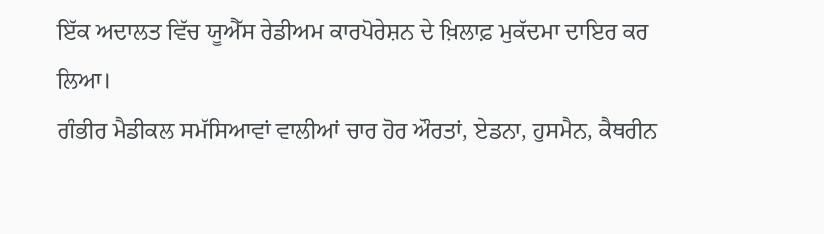ਇੱਕ ਅਦਾਲਤ ਵਿੱਚ ਯੂਐੱਸ ਰੇਡੀਅਮ ਕਾਰਪੋਰੇਸ਼ਨ ਦੇ ਖ਼ਿਲਾਫ਼ ਮੁਕੱਦਮਾ ਦਾਇਰ ਕਰ ਲਿਆ।
ਗੰਭੀਰ ਮੈਡੀਕਲ ਸਮੱਸਿਆਵਾਂ ਵਾਲੀਆਂ ਚਾਰ ਹੋਰ ਔਰਤਾਂ, ਏਡਨਾ, ਹੁਸਮੈਨ, ਕੈਥਰੀਨ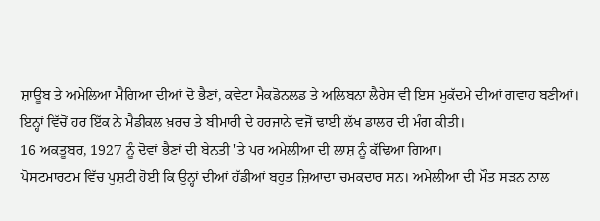ਸ਼ਾਊਬ ਤੇ ਅਮੇਲਿਆ ਮੈਗਿਆ ਦੀਆਂ ਦੋ ਭੈਣਾਂ, ਕਵੇਟਾ ਮੈਕਡੋਨਲਡ ਤੇ ਅਲਿਬਨਾ ਲੈਰੇਸ ਵੀ ਇਸ ਮੁਕੱਦਮੇ ਦੀਆਂ ਗਵਾਹ ਬਣੀਆਂ।
ਇਨ੍ਹਾਂ ਵਿੱਚੋਂ ਹਰ ਇੱਕ ਨੇ ਮੈਡੀਕਲ ਖ਼ਰਚ ਤੇ ਬੀਮਾਰੀ ਦੇ ਹਰਜਾਨੇ ਵਜੋਂ ਢਾਈ ਲੱਖ ਡਾਲਰ ਦੀ ਮੰਗ ਕੀਤੀ।
16 ਅਕਤੂਬਰ, 1927 ਨੂੰ ਦੋਵਾਂ ਭੈਣਾਂ ਦੀ ਬੇਨਤੀ 'ਤੇ ਪਰ ਅਮੇਲੀਆ ਦੀ ਲਾਸ਼ ਨੂੰ ਕੱਢਿਆ ਗਿਆ।
ਪੋਸਟਮਾਰਟਮ ਵਿੱਚ ਪੁਸ਼ਟੀ ਹੋਈ ਕਿ ਉਨ੍ਹਾਂ ਦੀਆਂ ਹੱਡੀਆਂ ਬਹੁਤ ਜ਼ਿਆਦਾ ਚਮਕਦਾਰ ਸਨ। ਅਮੇਲੀਆ ਦੀ ਮੌਤ ਸੜਨ ਨਾਲ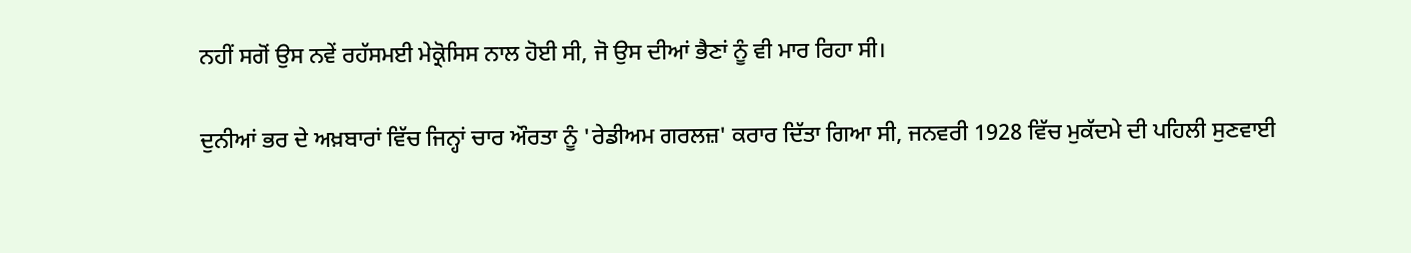ਨਹੀਂ ਸਗੋਂ ਉਸ ਨਵੇਂ ਰਹੱਸਮਈ ਮੇਕ੍ਰੋਸਿਸ ਨਾਲ ਹੋਈ ਸੀ, ਜੋ ਉਸ ਦੀਆਂ ਭੈਣਾਂ ਨੂੰ ਵੀ ਮਾਰ ਰਿਹਾ ਸੀ।

ਦੁਨੀਆਂ ਭਰ ਦੇ ਅਖ਼ਬਾਰਾਂ ਵਿੱਚ ਜਿਨ੍ਹਾਂ ਚਾਰ ਔਰਤਾ ਨੂੰ 'ਰੇਡੀਅਮ ਗਰਲਜ਼' ਕਰਾਰ ਦਿੱਤਾ ਗਿਆ ਸੀ, ਜਨਵਰੀ 1928 ਵਿੱਚ ਮੁਕੱਦਮੇ ਦੀ ਪਹਿਲੀ ਸੁਣਵਾਈ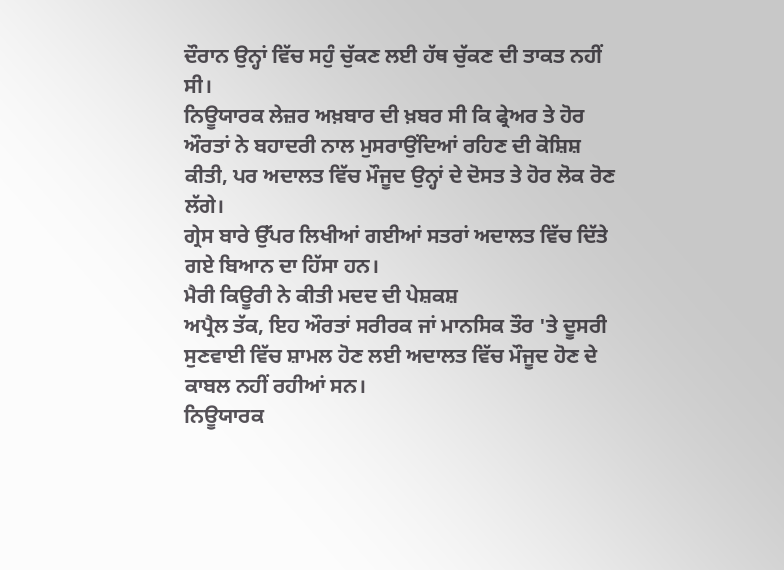ਦੌਰਾਨ ਉਨ੍ਹਾਂ ਵਿੱਚ ਸਹੁੰ ਚੁੱਕਣ ਲਈ ਹੱਥ ਚੁੱਕਣ ਦੀ ਤਾਕਤ ਨਹੀਂ ਸੀ।
ਨਿਊਯਾਰਕ ਲੇਜ਼ਰ ਅਖ਼ਬਾਰ ਦੀ ਖ਼ਬਰ ਸੀ ਕਿ ਫ੍ਰੇਅਰ ਤੇ ਹੋਰ ਔਰਤਾਂ ਨੇ ਬਹਾਦਰੀ ਨਾਲ ਮੁਸਰਾਉਂਦਿਆਂ ਰਹਿਣ ਦੀ ਕੋਸ਼ਿਸ਼ ਕੀਤੀ, ਪਰ ਅਦਾਲਤ ਵਿੱਚ ਮੌਜੂਦ ਉਨ੍ਹਾਂ ਦੇ ਦੋਸਤ ਤੇ ਹੋਰ ਲੋਕ ਰੋਣ ਲੱਗੇ।
ਗ੍ਰੇਸ ਬਾਰੇ ਉੱਪਰ ਲਿਖੀਆਂ ਗਈਆਂ ਸਤਰਾਂ ਅਦਾਲਤ ਵਿੱਚ ਦਿੱਤੇ ਗਏ ਬਿਆਨ ਦਾ ਹਿੱਸਾ ਹਨ।
ਮੈਰੀ ਕਿਊਰੀ ਨੇ ਕੀਤੀ ਮਦਦ ਦੀ ਪੇਸ਼ਕਸ਼
ਅਪ੍ਰੈਲ ਤੱਕ, ਇਹ ਔਰਤਾਂ ਸਰੀਰਕ ਜਾਂ ਮਾਨਸਿਕ ਤੌਰ 'ਤੇ ਦੂਸਰੀ ਸੁਣਵਾਈ ਵਿੱਚ ਸ਼ਾਮਲ ਹੋਣ ਲਈ ਅਦਾਲਤ ਵਿੱਚ ਮੌਜੂਦ ਹੋਣ ਦੇ ਕਾਬਲ ਨਹੀਂ ਰਹੀਆਂ ਸਨ।
ਨਿਊਯਾਰਕ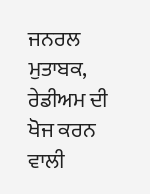ਜਨਰਲ ਮੁਤਾਬਕ, ਰੇਡੀਅਮ ਦੀ ਖੋਜ ਕਰਨ ਵਾਲੀ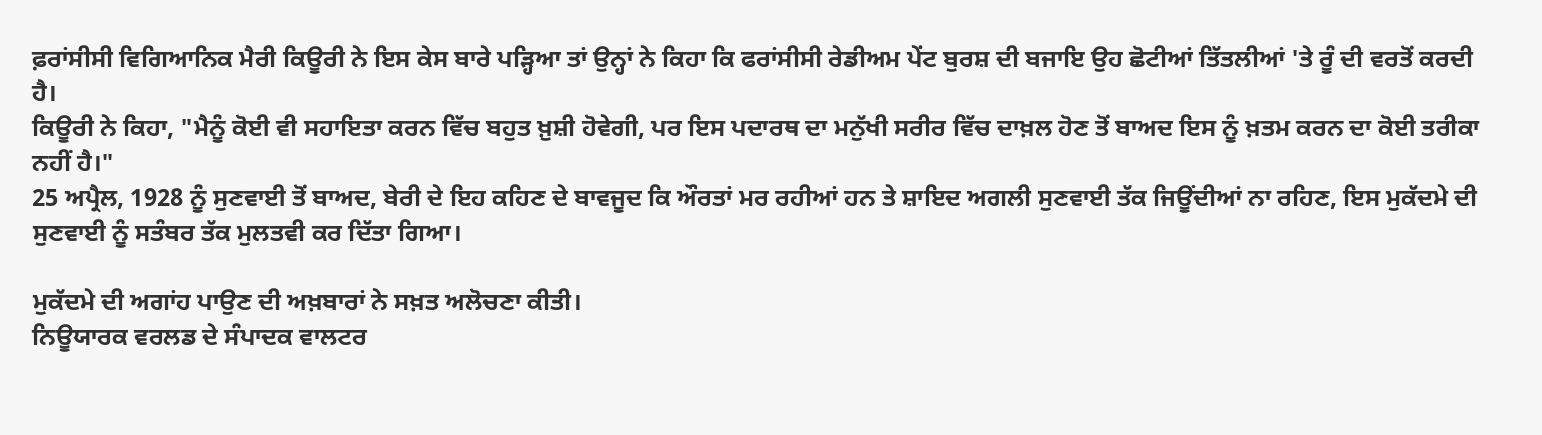ਫ਼ਰਾਂਸੀਸੀ ਵਿਗਿਆਨਿਕ ਮੈਰੀ ਕਿਊਰੀ ਨੇ ਇਸ ਕੇਸ ਬਾਰੇ ਪੜ੍ਹਿਆ ਤਾਂ ਉਨ੍ਹਾਂ ਨੇ ਕਿਹਾ ਕਿ ਫਰਾਂਸੀਸੀ ਰੇਡੀਅਮ ਪੇਂਟ ਬੁਰਸ਼ ਦੀ ਬਜਾਇ ਉਹ ਛੋਟੀਆਂ ਤਿੱਤਲੀਆਂ 'ਤੇ ਰੂੰ ਦੀ ਵਰਤੋਂ ਕਰਦੀ ਹੈ।
ਕਿਊਰੀ ਨੇ ਕਿਹਾ, "ਮੈਨੂੰ ਕੋਈ ਵੀ ਸਹਾਇਤਾ ਕਰਨ ਵਿੱਚ ਬਹੁਤ ਖ਼ੁਸ਼ੀ ਹੋਵੇਗੀ, ਪਰ ਇਸ ਪਦਾਰਥ ਦਾ ਮਨੁੱਖੀ ਸਰੀਰ ਵਿੱਚ ਦਾਖ਼ਲ ਹੋਣ ਤੋਂ ਬਾਅਦ ਇਸ ਨੂੰ ਖ਼ਤਮ ਕਰਨ ਦਾ ਕੋਈ ਤਰੀਕਾ ਨਹੀਂ ਹੈ।"
25 ਅਪ੍ਰੈਲ, 1928 ਨੂੰ ਸੁਣਵਾਈ ਤੋਂ ਬਾਅਦ, ਬੇਰੀ ਦੇ ਇਹ ਕਹਿਣ ਦੇ ਬਾਵਜੂਦ ਕਿ ਔਰਤਾਂ ਮਰ ਰਹੀਆਂ ਹਨ ਤੇ ਸ਼ਾਇਦ ਅਗਲੀ ਸੁਣਵਾਈ ਤੱਕ ਜਿਊਂਦੀਆਂ ਨਾ ਰਹਿਣ, ਇਸ ਮੁਕੱਦਮੇ ਦੀ ਸੁਣਵਾਈ ਨੂੰ ਸਤੰਬਰ ਤੱਕ ਮੁਲਤਵੀ ਕਰ ਦਿੱਤਾ ਗਿਆ।

ਮੁਕੱਦਮੇ ਦੀ ਅਗਾਂਹ ਪਾਉਣ ਦੀ ਅਖ਼ਬਾਰਾਂ ਨੇ ਸਖ਼ਤ ਅਲੋਚਣਾ ਕੀਤੀ।
ਨਿਊਯਾਰਕ ਵਰਲਡ ਦੇ ਸੰਪਾਦਕ ਵਾਲਟਰ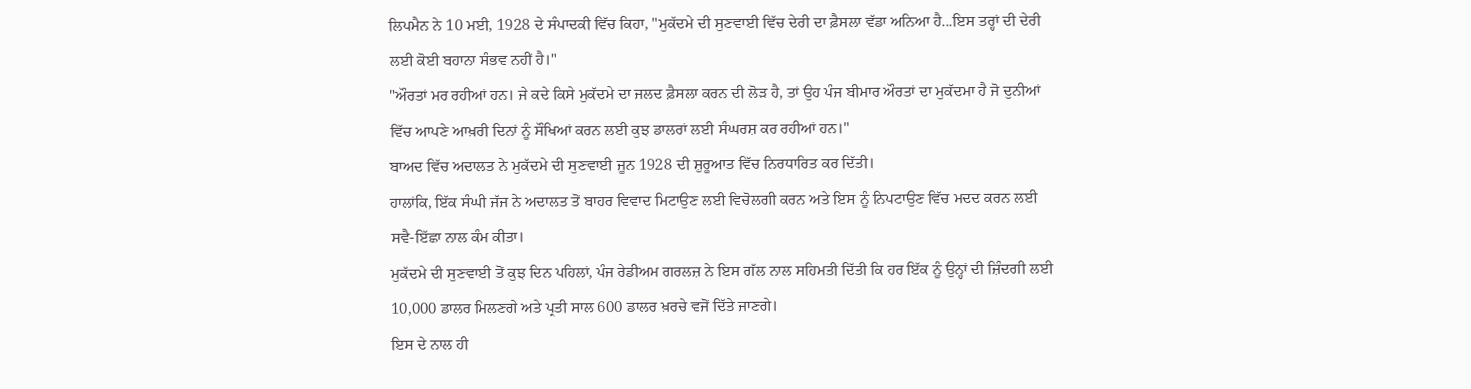ਲਿਪਮੈਨ ਨੇ 10 ਮਈ, 1928 ਦੇ ਸੰਪਾਦਕੀ ਵਿੱਚ ਕਿਹਾ, "ਮੁਕੱਦਮੇ ਦੀ ਸੁਣਵਾਈ ਵਿੱਚ ਦੇਰੀ ਦਾ ਫ਼ੈਸਲਾ ਵੱਡਾ ਅਨਿਆ ਹੈ...ਇਸ ਤਰ੍ਹਾਂ ਦੀ ਦੇਰੀ ਲਈ ਕੋਈ ਬਹਾਨਾ ਸੰਭਵ ਨਹੀਂ ਹੈ।"
"ਔਰਤਾਂ ਮਰ ਰਹੀਆਂ ਹਨ। ਜੇ ਕਦੇ ਕਿਸੇ ਮੁਕੱਦਮੇ ਦਾ ਜਲਦ ਫ਼ੈਸਲਾ ਕਰਨ ਦੀ ਲੋੜ ਹੈ, ਤਾਂ ਉਹ ਪੰਜ ਬੀਮਾਰ ਔਰਤਾਂ ਦਾ ਮੁਕੱਦਮਾ ਹੈ ਜੋ ਦੁਨੀਆਂ ਵਿੱਚ ਆਪਣੇ ਆਖ਼ਰੀ ਦਿਨਾਂ ਨੂੰ ਸੌਖਿਆਂ ਕਰਨ ਲਈ ਕੁਝ ਡਾਲਰਾਂ ਲਈ ਸੰਘਰਸ਼ ਕਰ ਰਹੀਆਂ ਹਨ।"
ਬਾਅਦ ਵਿੱਚ ਅਦਾਲਤ ਨੇ ਮੁਕੱਦਮੇ ਦੀ ਸੁਣਵਾਈ ਜੂਨ 1928 ਦੀ ਸ਼ੁਰੂਆਤ ਵਿੱਚ ਨਿਰਧਾਰਿਤ ਕਰ ਦਿੱਤੀ।
ਹਾਲਾਂਕਿ, ਇੱਕ ਸੰਘੀ ਜੱਜ ਨੇ ਅਦਾਲਤ ਤੋਂ ਬਾਹਰ ਵਿਵਾਦ ਮਿਟਾਉਣ ਲਈ ਵਿਚੋਲਗੀ ਕਰਨ ਅਤੇ ਇਸ ਨੂੰ ਨਿਪਟਾਉਣ ਵਿੱਚ ਮਦਦ ਕਰਨ ਲਈ ਸਵੈ-ਇੱਛਾ ਨਾਲ ਕੰਮ ਕੀਤਾ।
ਮੁਕੱਦਮੇ ਦੀ ਸੁਣਵਾਈ ਤੋਂ ਕੁਝ ਦਿਨ ਪਹਿਲਾਂ, ਪੰਜ ਰੇਡੀਅਮ ਗਰਲਜ਼ ਨੇ ਇਸ ਗੱਲ ਨਾਲ ਸਹਿਮਤੀ ਦਿੱਤੀ ਕਿ ਹਰ ਇੱਕ ਨੂੰ ਉਨ੍ਹਾਂ ਦੀ ਜ਼ਿੰਦਗੀ ਲਈ 10,000 ਡਾਲਰ ਮਿਲਣਗੇ ਅਤੇ ਪ੍ਰਤੀ ਸਾਲ 600 ਡਾਲਰ ਖ਼ਰਚੇ ਵਜੋਂ ਦਿੱਤੇ ਜਾਣਗੇ।
ਇਸ ਦੇ ਨਾਲ ਹੀ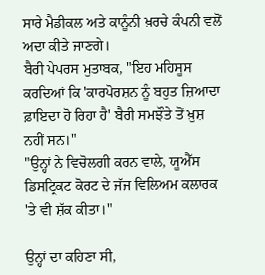ਸਾਰੇ ਮੈਡੀਕਲ ਅਤੇ ਕਾਨੂੰਨੀ ਖ਼ਰਚੇ ਕੰਪਨੀ ਵਲੋਂ ਅਦਾ ਕੀਤੇ ਜਾਣਗੇ।
ਬੈਰੀ ਪੇਪਰਸ ਮੁਤਾਬਕ, "ਇਹ ਮਹਿਸੂਸ ਕਰਦਿਆਂ ਕਿ 'ਕਾਰਪੋਰਸ਼ਨ ਨੂੰ ਬਹੁਤ ਜ਼ਿਆਦਾ ਫ਼ਾਇਦਾ ਹੋ ਰਿਹਾ ਹੈ' ਬੈਰੀ ਸਮਝੌਤੇ ਤੋਂ ਖ਼ੁਸ਼ ਨਹੀਂ ਸਨ।"
"ਉਨ੍ਹਾਂ ਨੇ ਵਿਚੋਲਗੀ ਕਰਨ ਵਾਲੇ, ਯੂਐੱਸ ਡਿਸਟ੍ਰਿਕਟ ਕੋਰਟ ਦੇ ਜੱਜ ਵਿਲਿਅਮ ਕਲਾਰਕ 'ਤੇ ਵੀ ਸ਼ੱਕ ਕੀਤਾ।"

ਉਨ੍ਹਾਂ ਦਾ ਕਹਿਣਾ ਸੀ,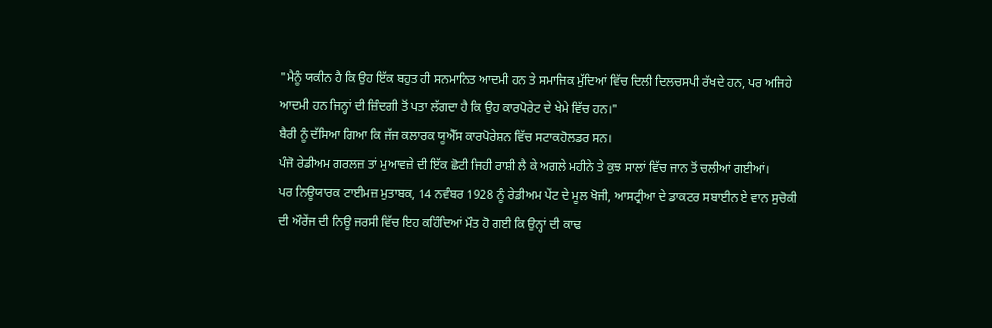"ਮੈਨੂੰ ਯਕੀਨ ਹੈ ਕਿ ਉਹ ਇੱਕ ਬਹੁਤ ਹੀ ਸਨਮਾਨਿਤ ਆਦਮੀ ਹਨ ਤੇ ਸਮਾਜਿਕ ਮੁੱਦਿਆਂ ਵਿੱਚ ਦਿਲੀ ਦਿਲਚਸਪੀ ਰੱਖਦੇ ਹਨ, ਪਰ ਅਜਿਹੇ ਆਦਮੀ ਹਨ ਜਿਨ੍ਹਾਂ ਦੀ ਜ਼ਿੰਦਗੀ ਤੋਂ ਪਤਾ ਲੱਗਦਾ ਹੈ ਕਿ ਉਹ ਕਾਰਪੋਰੇਟ ਦੇ ਖੇਮੇ ਵਿੱਚ ਹਨ।"
ਬੈਰੀ ਨੂੰ ਦੱਸਿਆ ਗਿਆ ਕਿ ਜੱਜ ਕਲਾਰਕ ਯੂਐੱਸ ਕਾਰਪੋਰੇਸ਼ਨ ਵਿੱਚ ਸਟਾਕਹੋਲਡਰ ਸਨ।
ਪੰਜੋ ਰੇਡੀਅਮ ਗਰਲਜ਼ ਤਾਂ ਮੁਆਵਜ਼ੇ ਦੀ ਇੱਕ ਛੋਟੀ ਜਿਹੀ ਰਾਸ਼ੀ ਲੈ ਕੇ ਅਗਲੇ ਮਹੀਨੇ ਤੇ ਕੁਝ ਸਾਲਾਂ ਵਿੱਚ ਜਾਨ ਤੋਂ ਚਲੀਆਂ ਗਈਆਂ।
ਪਰ ਨਿਊਯਾਰਕ ਟਾਈਮਜ਼ ਮੁਤਾਬਕ, 14 ਨਵੰਬਰ 1928 ਨੂੰ ਰੇਡੀਅਮ ਪੇਂਟ ਦੇ ਮੂਲ ਖੋਜੀ, ਆਸਟ੍ਰੀਆ ਦੇ ਡਾਕਟਰ ਸਬਾਈਨ ਏ ਵਾਨ ਸੁਚੋਕੀ ਦੀ ਔਰੇਂਜ ਦੀ ਨਿਊ ਜਰਸੀ ਵਿੱਚ ਇਹ ਕਹਿੰਦਿਆਂ ਮੌਤ ਹੋ ਗਈ ਕਿ ਉਨ੍ਹਾਂ ਦੀ ਕਾਢ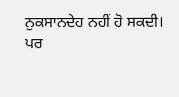ਨੁਕਸਾਨਦੇਹ ਨਹੀਂ ਹੋ ਸਕਦੀ।
ਪਰ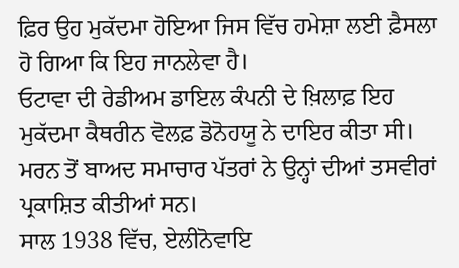ਫ਼ਿਰ ਉਹ ਮੁਕੱਦਮਾ ਹੋਇਆ ਜਿਸ ਵਿੱਚ ਹਮੇਸ਼ਾ ਲਈ ਫ਼ੈਸਲਾ ਹੋ ਗਿਆ ਕਿ ਇਹ ਜਾਨਲੇਵਾ ਹੈ।
ਓਟਾਵਾ ਦੀ ਰੇਡੀਅਮ ਡਾਇਲ ਕੰਪਨੀ ਦੇ ਖ਼ਿਲਾਫ਼ ਇਹ ਮੁਕੱਦਮਾ ਕੈਥਰੀਨ ਵੋਲਫ਼ ਡੋਨੋਹਯੂ ਨੇ ਦਾਇਰ ਕੀਤਾ ਸੀ।
ਮਰਨ ਤੋਂ ਬਾਅਦ ਸਮਾਚਾਰ ਪੱਤਰਾਂ ਨੇ ਉਨ੍ਹਾਂ ਦੀਆਂ ਤਸਵੀਰਾਂ ਪ੍ਰਕਾਸ਼ਿਤ ਕੀਤੀਆਂ ਸਨ।
ਸਾਲ 1938 ਵਿੱਚ, ਏਲੀਨੋਵਾਇ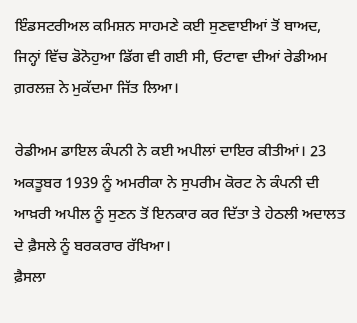ਇੰਡਸਟਰੀਅਲ ਕਮਿਸ਼ਨ ਸਾਹਮਣੇ ਕਈ ਸੁਣਵਾਈਆਂ ਤੋਂ ਬਾਅਦ, ਜਿਨ੍ਹਾਂ ਵਿੱਚ ਡੋਨੋਹੁਆ ਡਿੱਗ ਵੀ ਗਈ ਸੀ, ਓਟਾਵਾ ਦੀਆਂ ਰੇਡੀਅਮ ਗ਼ਰਲਜ਼ ਨੇ ਮੁਕੱਦਮਾ ਜਿੱਤ ਲਿਆ।

ਰੇਡੀਅਮ ਡਾਇਲ ਕੰਪਨੀ ਨੇ ਕਈ ਅਪੀਲਾਂ ਦਾਇਰ ਕੀਤੀਆਂ। 23 ਅਕਤੂਬਰ 1939 ਨੂੰ ਅਮਰੀਕਾ ਨੇ ਸੁਪਰੀਮ ਕੋਰਟ ਨੇ ਕੰਪਨੀ ਦੀ ਆਖ਼ਰੀ ਅਪੀਲ ਨੂੰ ਸੁਣਨ ਤੋਂ ਇਨਕਾਰ ਕਰ ਦਿੱਤਾ ਤੇ ਹੇਠਲੀ ਅਦਾਲਤ ਦੇ ਫ਼ੈਸਲੇ ਨੂੰ ਬਰਕਰਾਰ ਰੱਖਿਆ।
ਫ਼ੈਸਲਾ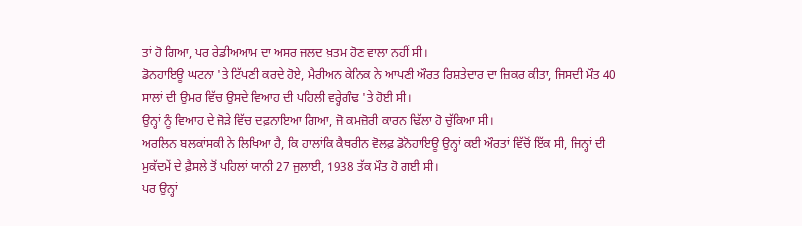ਤਾਂ ਹੋ ਗਿਆ, ਪਰ ਰੇਡੀਅਆਮ ਦਾ ਅਸਰ ਜਲਦ ਖ਼ਤਮ ਹੋਣ ਵਾਲਾ ਨਹੀਂ ਸੀ।
ਡੋਨਹਾਇਊ ਘਟਨਾ 'ਤੇ ਟਿੱਪਣੀ ਕਰਦੇ ਹੋਏ, ਮੈਰੀਅਨ ਕੇਨਿਕ ਨੇ ਆਪਣੀ ਔਰਤ ਰਿਸ਼ਤੇਦਾਰ ਦਾ ਜ਼ਿਕਰ ਕੀਤਾ, ਜਿਸਦੀ ਮੌਤ 40 ਸਾਲਾਂ ਦੀ ਉਮਰ ਵਿੱਚ ਉਸਦੇ ਵਿਆਹ ਦੀ ਪਹਿਲੀ ਵਰ੍ਹੇਗੰਢ 'ਤੇ ਹੋਈ ਸੀ।
ਉਨ੍ਹਾਂ ਨੂੰ ਵਿਆਹ ਦੇ ਜੋੜੇ ਵਿੱਚ ਦਫ਼ਨਾਇਆ ਗਿਆ, ਜੋ ਕਮਜ਼ੋਰੀ ਕਾਰਨ ਢਿੱਲਾ ਹੋ ਚੁੱਕਿਆ ਸੀ।
ਅਰਲਿਨ ਬਲਕਾਂਸਕੀ ਨੇ ਲਿਖਿਆ ਹੈ, ਕਿ ਹਾਲਾਂਕਿ ਕੈਥਰੀਨ ਵੋਲਫ਼ ਡੋਨੋਹਾਇਊ ਉਨ੍ਹਾਂ ਕਈ ਔਰਤਾਂ ਵਿੱਚੋਂ ਇੱਕ ਸੀ, ਜਿਨ੍ਹਾਂ ਦੀ ਮੁਕੱਦਮੇਂ ਦੇ ਫ਼ੈਸਲੇ ਤੋਂ ਪਹਿਲਾਂ ਯਾਨੀ 27 ਜੁਲਾਈ, 1938 ਤੱਕ ਮੌਤ ਹੋ ਗਈ ਸੀ।
ਪਰ ਉਨ੍ਹਾਂ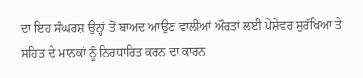ਦਾ ਇਹ ਸੰਘਰਸ਼ ਉਨ੍ਹਾਂ ਤੋਂ ਬਾਅਦ ਆਉਣ ਵਾਲੀਆਂ ਔਰਤਾਂ ਲਈ ਪੇਸ਼ੇਵਰ ਸੁਰੱਖਿਆ ਤੇ ਸਹਿਤ ਦੇ ਮਾਨਕਾਂ ਨੂੰ ਨਿਰਧਾਰਿਤ ਕਰਨ ਦਾ ਕਾਰਨ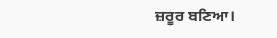ਜ਼ਰੂਰ ਬਣਿਆ।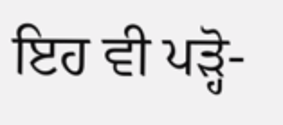ਇਹ ਵੀ ਪੜ੍ਹੋ-